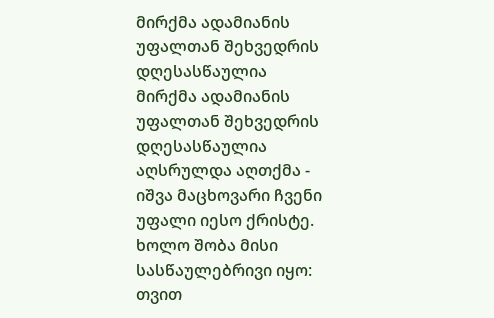მირქმა ადამიანის უფალთან შეხვედრის დღესასწაულია
მირქმა ადამიანის უფალთან შეხვედრის დღესასწაულია
აღსრულდა აღთქმა - იშვა მაცხოვარი ჩვენი უფალი იესო ქრისტე. ხოლო შობა მისი სასწაულებრივი იყო: თვით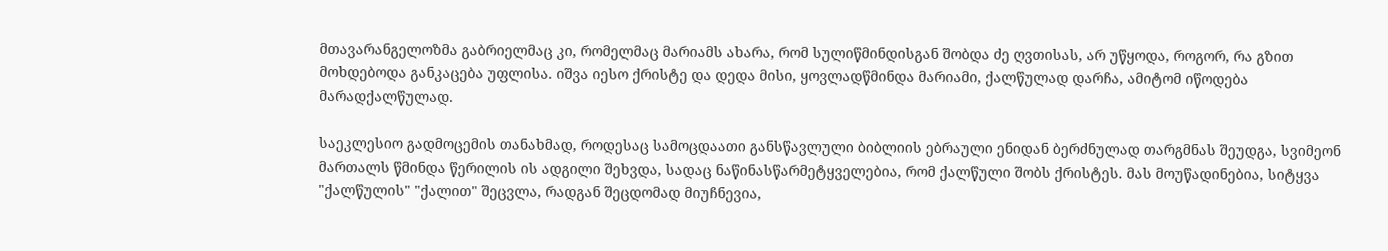მთავარანგელოზმა გაბრიელმაც კი, რომელმაც მარიამს ახარა, რომ სულიწმინდისგან შობდა ძე ღვთისას, არ უწყოდა, როგორ, რა გზით მოხდებოდა განკაცება უფლისა. იშვა იესო ქრისტე და დედა მისი, ყოვლადწმინდა მარიამი, ქალწულად დარჩა, ამიტომ იწოდება მარადქალწულად.

საეკლესიო გადმოცემის თანახმად, როდესაც სამოცდაათი განსწავლული ბიბლიის ებრაული ენიდან ბერძნულად თარგმნას შეუდგა, სვიმეონ მართალს წმინდა წერილის ის ადგილი შეხვდა, სადაც ნაწინასწარმეტყველებია, რომ ქალწული შობს ქრისტეს. მას მოუწადინებია, სიტყვა "ქალწულის" "ქალით" შეცვლა, რადგან შეცდომად მიუჩნევია,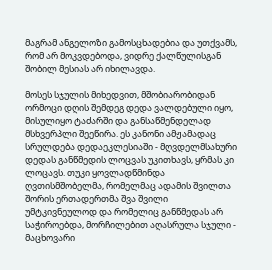მაგრამ ანგელოზი გამოსცხადებია და უთქვამს, რომ არ მოკვდებოდა, ვიდრე ქალწულისგან შობილ მესიას არ იხილავდა.

მოსეს სჯულის მიხედვით, მშობიარობიდან ორმოცი დღის შემდეგ დედა ვალდებული იყო, მისულიყო ტაძარში და განსაწმენდელად მსხვერპლი შეეწირა. ეს კანონი ამჟამადაც სრულდება დედაეკლესიაში - მღვდელმსახური დედას განწმედის ლოცვას უკითხავს, ყრმას კი ლოცავს. თუკი ყოვლადწმინდა ღვთისმშობელმა, რომელმაც ადამის შვილთა შორის ერთადერთმა შვა შვილი უმტკივნეულოდ და რომელიც განწმედას არ საჭიროებდა, მორჩილებით აღასრულა სჯული - მაცხოვარი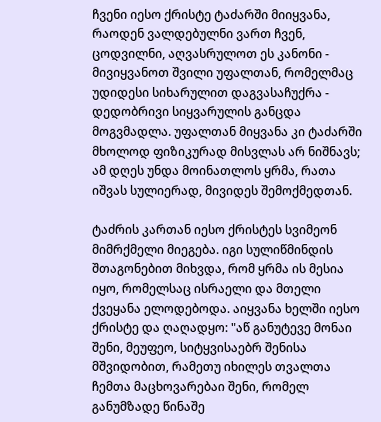ჩვენი იესო ქრისტე ტაძარში მიიყვანა, რაოდენ ვალდებულნი ვართ ჩვენ, ცოდვილნი, აღვასრულოთ ეს კანონი - მივიყვანოთ შვილი უფალთან, რომელმაც უდიდესი სიხარულით დაგვასაჩუქრა - დედობრივი სიყვარულის განცდა მოგვმადლა. უფალთან მიყვანა კი ტაძარში მხოლოდ ფიზიკურად მისვლას არ ნიშნავს; ამ დღეს უნდა მოინათლოს ყრმა, რათა იშვას სულიერად, მივიდეს შემოქმედთან.

ტაძრის კართან იესო ქრისტეს სვიმეონ მიმრქმელი მიეგება. იგი სულიწმინდის შთაგონებით მიხვდა, რომ ყრმა ის მესია იყო, რომელსაც ისრაელი და მთელი ქვეყანა ელოდებოდა. აიყვანა ხელში იესო ქრისტე და ღაღადყო: "აწ განუტევე მონაი შენი, მეუფეო, სიტყვისაებრ შენისა მშვიდობით, რამეთუ იხილეს თვალთა ჩემთა მაცხოვარებაი შენი, რომელ განუმზადე წინაშე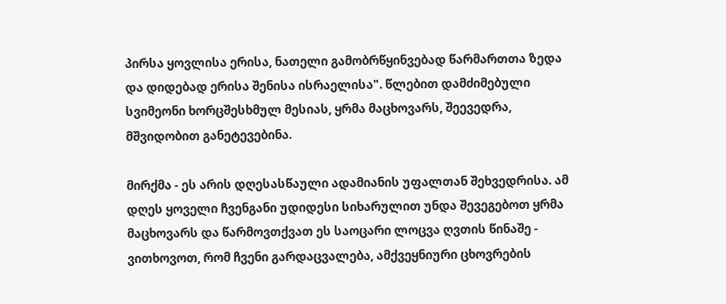პირსა ყოვლისა ერისა, ნათელი გამობრწყინვებად წარმართთა ზედა და დიდებად ერისა შენისა ისრაელისა". წლებით დამძიმებული სვიმეონი ხორცშესხმულ მესიას, ყრმა მაცხოვარს, შეევედრა, მშვიდობით განეტევებინა.

მირქმა - ეს არის დღესასწაული ადამიანის უფალთან შეხვედრისა. ამ დღეს ყოველი ჩვენგანი უდიდესი სიხარულით უნდა შევეგებოთ ყრმა მაცხოვარს და წარმოვთქვათ ეს საოცარი ლოცვა ღვთის წინაშე - ვითხოვოთ, რომ ჩვენი გარდაცვალება, ამქვეყნიური ცხოვრების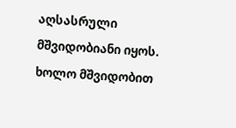აღსასრული მშვიდობიანი იყოს. ხოლო მშვიდობით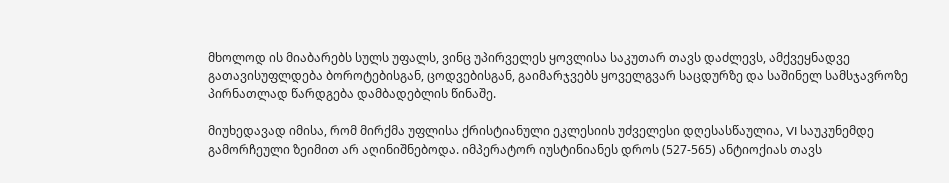მხოლოდ ის მიაბარებს სულს უფალს, ვინც უპირველეს ყოვლისა საკუთარ თავს დაძლევს, ამქვეყნადვე გათავისუფლდება ბოროტებისგან, ცოდვებისგან, გაიმარჯვებს ყოველგვარ საცდურზე და საშინელ სამსჯავროზე პირნათლად წარდგება დამბადებლის წინაშე.

მიუხედავად იმისა, რომ მირქმა უფლისა ქრისტიანული ეკლესიის უძველესი დღესასწაულია, VI საუკუნემდე გამორჩეული ზეიმით არ აღინიშნებოდა. იმპერატორ იუსტინიანეს დროს (527-565) ანტიოქიას თავს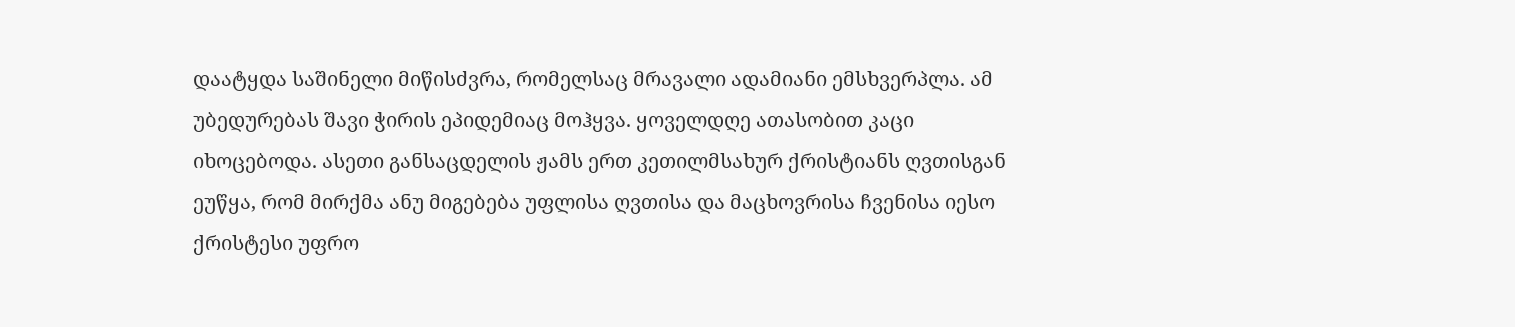დაატყდა საშინელი მიწისძვრა, რომელსაც მრავალი ადამიანი ემსხვერპლა. ამ უბედურებას შავი ჭირის ეპიდემიაც მოჰყვა. ყოველდღე ათასობით კაცი იხოცებოდა. ასეთი განსაცდელის ჟამს ერთ კეთილმსახურ ქრისტიანს ღვთისგან ეუწყა, რომ მირქმა ანუ მიგებება უფლისა ღვთისა და მაცხოვრისა ჩვენისა იესო ქრისტესი უფრო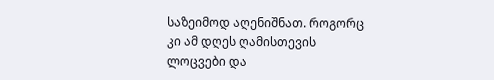საზეიმოდ აღენიშნათ. როგორც კი ამ დღეს ღამისთევის ლოცვები და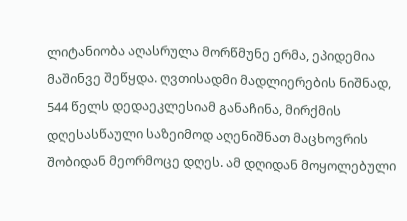ლიტანიობა აღასრულა მორწმუნე ერმა, ეპიდემია მაშინვე შეწყდა. ღვთისადმი მადლიერების ნიშნად, 544 წელს დედაეკლესიამ განაჩინა, მირქმის დღესასწაული საზეიმოდ აღენიშნათ მაცხოვრის შობიდან მეორმოცე დღეს. ამ დღიდან მოყოლებული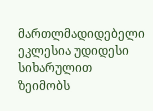მართლმადიდებელი ეკლესია უდიდესი სიხარულით ზეიმობს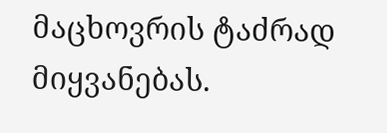მაცხოვრის ტაძრად მიყვანებას.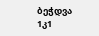ბეჭდვა
1კ1